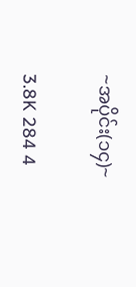~အပိုင်း(၁၄)~

3.8K 284 4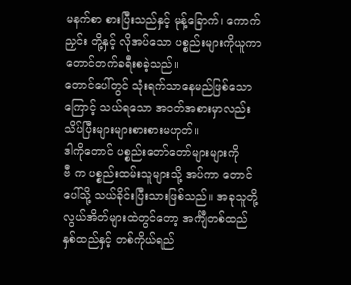မနက်စာ စားပြီးသည်နှင့် မုန့်ခြောက်၊ ကောက်ညှင်း တို့နှင့် လိုအပ်သော ပစ္စည်းများကိုယူကာ တောင်တက်ခရီးစခဲ့သည်။
တောင်ပေါ်တွင် သုံးရက်သာနေမည်ဖြစ်သောကြောင့် သယ်ရသော အဝတ်အစားမှာလည်း သိပ်ပြီးများများစားစားမဟုတ်။
ဒါကိုတောင် ပစ္စည်းတော်တော်များများကို
ဗီ က ပစ္စည်းထမ်းသူများသို့ အပ်ကာ တောင်ပေါ်သို့ သယ်ခိုင်းပြီးသားဖြစ်သည်။ အခုသူတို့ လွယ်အိတ်များထဲတွင်တော့ အင်္ကျီတစ်ထည် နှစ်ထည်နှင့် တစ်ကိုယ်ရည်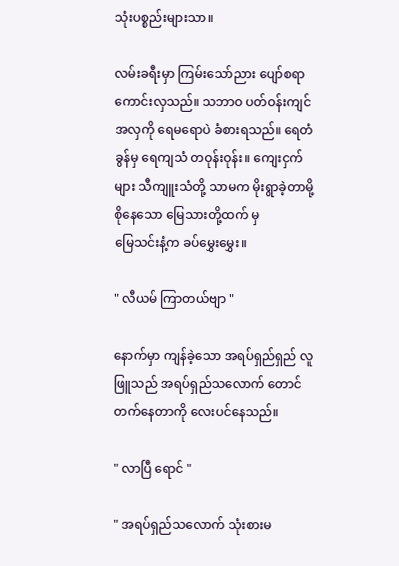သုံးပစ္စည်းများသာ။

လမ်းခရီးမှာ ကြမ်းသော်ညား ပျော်စရာကောင်းလှသည်။ သဘာဝ ပတ်ဝန်းကျင်အလှကို ရေမရောပဲ ခံစားရသည်။ ရေတံခွန်မှ ရေကျသံ တဝုန်းဝုန်း။ ကျေးငှက် များ သီကျူးသံတို့ သာမက မိုးရွာခဲ့တာမို့ စိုနေသော မြေသားတို့ထက် မှ
မြေသင်းနံ့က ခပ်မွှေးမွှေး။

" လီယမ် ကြာတယ်ဗျာ "

နောက်မှာ ကျန်ခဲ့သော အရပ်ရှည်ရှည် လူဖြူသည် အရပ်ရှည်သလောက် တောင် တက်နေတာကို လေးပင်နေသည်။

" လာပြီ ရောင် "

" အရပ်ရှည်သလောက် သုံးစားမ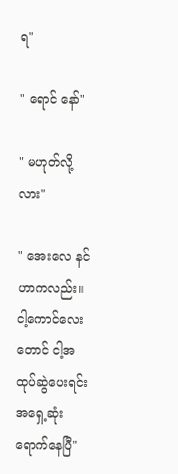ရ"

" ရောင် နော်"

" မဟုတ်လို့လား"

" အေးလေ နင်ဟာကလည်း။ ငါ့ကောင်လေးတောင် ငါ့အထုပ်ဆွဲပေးရင်း အရှေ့ဆုံးရောက်နေပြီ"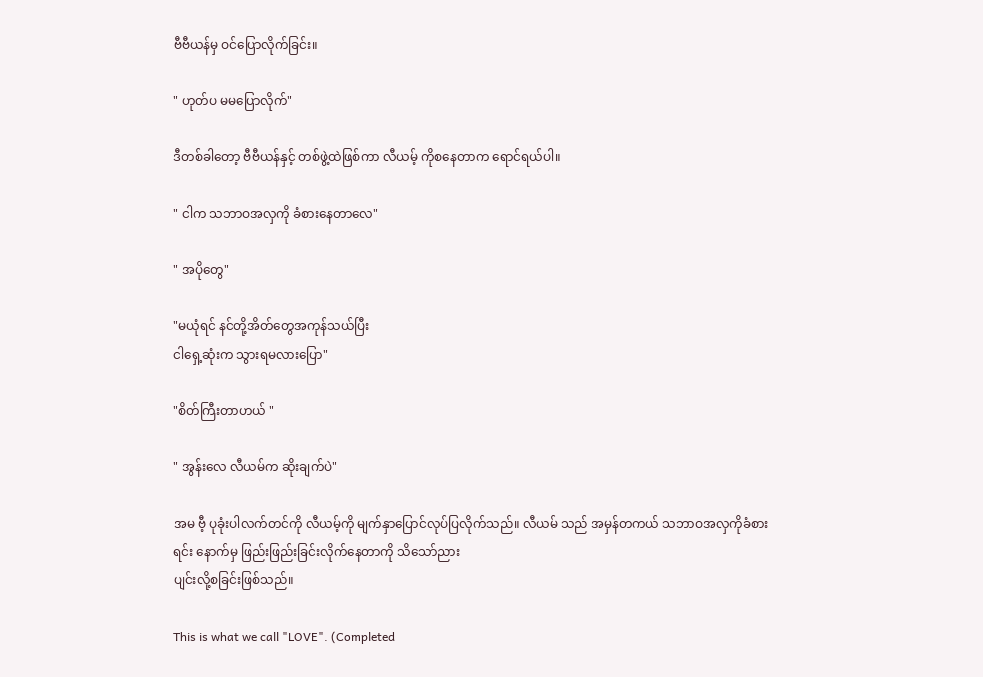ဗီဗီယန်မှ ဝင်ပြောလိုက်ခြင်း။

" ဟုတ်ပ မမပြောလိုက်"

ဒီတစ်ခါတော့ ဗီဗီယန်နှင့် တစ်ဖွဲ့ထဲဖြစ်ကာ လီယမ့် ကိုစနေတာက ရောင်ရယ်ပါ။

" ငါက သဘာဝအလှကို ခံစားနေတာလေ"

" အပိုတွေ"

"မယုံရင် နင်တို့အိတ်တွေအကုန်သယ်ပြီး
ငါရှေ့ဆုံးက သွားရမလားပြော"

"စိတ်ကြီးတာဟယ် "

" အွန်းလေ လီယမ်က ဆိုးချက်ပဲ"

အမ ဗီ့ ပုခုံးပါလက်တင်ကို လီယမ့်ကို မျက်နှာပြောင်လုပ်ပြလိုက်သည်။ လီယမ် သည် အမှန်တကယ် သဘာဝအလှကိုခံစားရင်း နောက်မှ ဖြည်းဖြည်းခြင်းလိုက်နေတာကို သိသော်ညား
ပျင်းလို့စခြင်းဖြစ်သည်။

This is what we call "LOVE". (Completed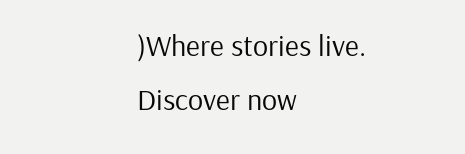)Where stories live. Discover now